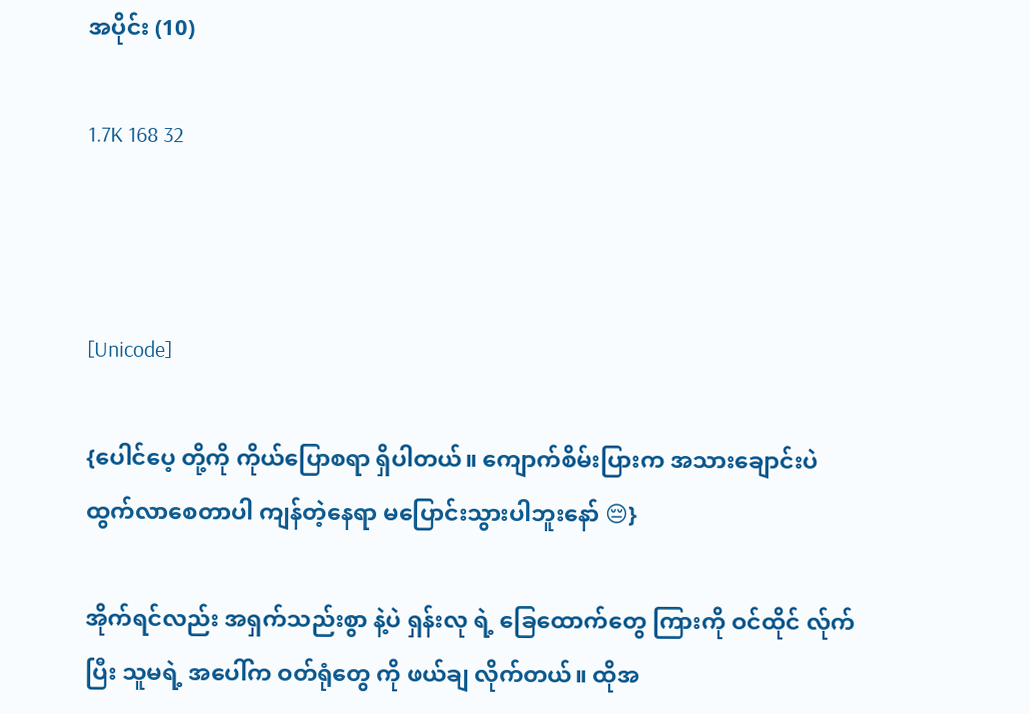အပိုင်း (10)

1.7K 168 32



[Unicode]

{ပေါင်ပေ့ တို့ကို ကိုယ်ပြောစရာ ရှိပါတယ်။ ကျောက်စိမ်းပြားက အသားချောင်းပဲ ထွက်လာစေတာပါ ကျန်တဲ့နေရာ မပြောင်းသွားပါဘူးနော် 😔}

အိုက်ရင်လည်း အရှက်သည်းစွာ နဲ့ပဲ ရှန်းလု ရဲ့ ခြေထောက်တွေ ကြားကို ဝင်ထိုင် လ်ုက်ပြီး သူမရဲ့ အပေါ်က ဝတ်ရုံတွေ ကို ဖယ်ချ လိုက်တယ်။ ထိုအ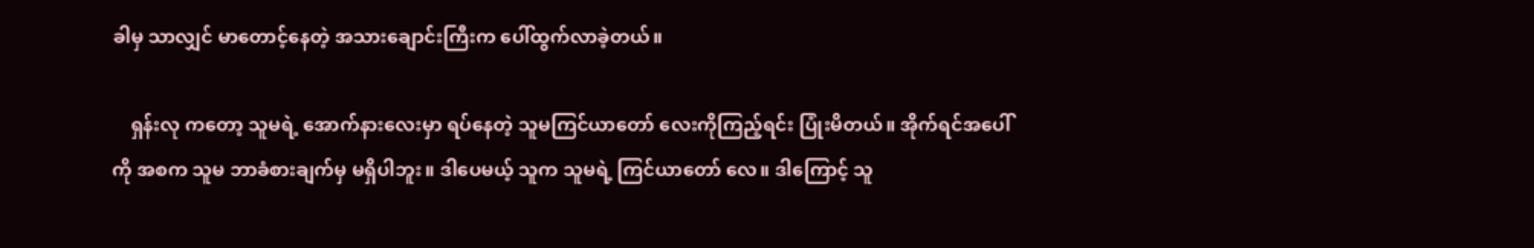ခါမှ သာလျှင် မာတောင့်နေတဲ့ အသားချောင်းကြီးက ပေါ်ထွက်လာခဲ့တယ်။

    ရှန်းလု ကတော့ သူမရဲ့ အောက်နားလေးမှာ ရပ်နေတဲ့ သူမကြင်ယာတော် လေးကိုကြည့်ရင်း ပြုံးမိတယ်။ အိုက်ရင်အပေါ်ကို အစက သူမ ဘာခံစားချက်မှ မရှိပါဘူး။ ဒါပေမယ့် သူက သူမရဲ့ ကြင်ယာတော် လေ။ ဒါကြောင့် သူ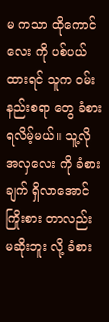မ ကသာ ထိုကောင်လေး ကို ပစ်ပယ်ထားရင် သူက ဝမ်းနည်းစရာ တွေ ခံစားရလိမ့်မယ်။ သူ့လို အလှလေး ကို ခံစားချက် ရှိလာအောင် ကြိုးစား တာလည်း မဆိုးဘူး လို့ ခံစား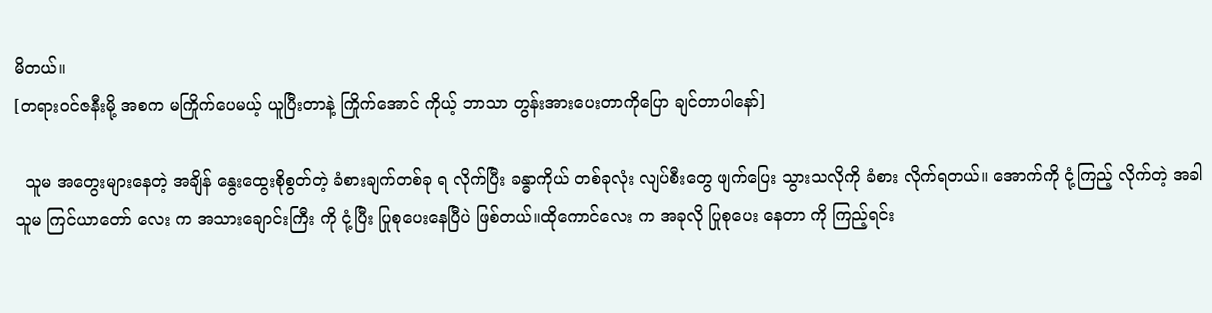မိတယ်။
[တရားဝင်ဇနီးမို့ အစက မကြိုက်ပေမယ့် ယူပြီးတာနဲ့ ကြိုက်အောင် ကိုယ့် ဘာသာ တွန်းအားပေးတာကိုပြော ချင်တာပါနော်]

  သူမ အတွေးများနေတဲ့ အချိန် နွေးထွေးစိုစွတ်တဲ့ ခံစားချက်တစ်ခု ရ လိုက်ပြီး ခန္ဓာကိုယ် တစ်ခုလုံး လျပ်စီးတွေ ဖျက်ပြေး သွားသလိုကို ခံစား လိုက်ရတယ်။ အောက်ကို ငုံ့ကြည့် လိုက်တဲ့ အခါ သူမ ကြင်ယာတော် လေး က အသားချောင်းကြီး ကို ငုံ့ပြီး ပြုစုပေးနေပြီပဲ ဖြစ်တယ်။ထိုကောင်လေး က အခုလို ပြုစုပေး နေတာ ကို ကြည့်ရင်း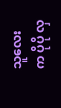သူလေး က ပိုပို လှ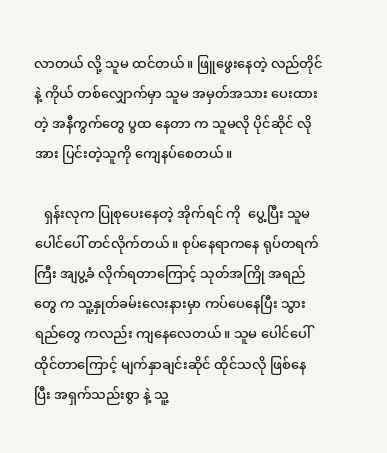လာတယ် လို့ သူမ ထင်တယ်။ ဖြူဖွေးနေတဲ့ လည်တိုင်နဲ့ ကိုယ် တစ်လျှောက်မှာ သူမ အမှတ်အသား ပေးထားတဲ့ အနီကွက်တွေ ပွထ နေတာ က သူမလို ပိုင်ဆိုင် လိုအား ပြင်းတဲ့သူကို ကျေနပ်စေတယ်။

   ရှန်းလုက ပြုစုပေးနေတဲ့ အိုက်ရင် ကို  ပွေ့ပြီး သူမပေါင်ပေါ် တင်လိုက်တယ်။ စုပ်နေရာကနေ ရုပ်တရက် ကြီး အျပွ့ခံ လိုက်ရတာကြောင့် သုတ်အကြို အရည်တွေ က သူ့နှုတ်ခမ်းလေးနားမှာ ကပ်ပေနေပြီး သွားရည်တွေ ကလည်း ကျနေလေတယ်။ သူမ ပေါင်ပေါ် ထိုင်တာကြောင့် မျက်နှာချင်းဆိုင် ထိုင်သလို ဖြစ်နေ ပြီး အရှက်သည်းစွာ နဲ့ သူ့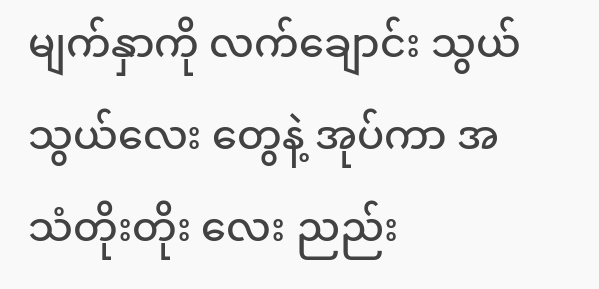မျက်နှာကို လက်ချောင်း သွယ်သွယ်လေး တွေနဲ့ အုပ်ကာ အသံတိုးတိုး လေး ညည်း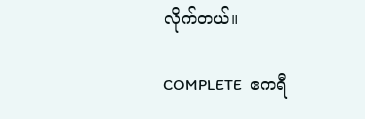လိုက်တယ်။

COMPLETE  ဧကရီ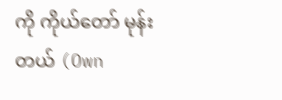ကို ကိုယ်တော် မုန်းတယ် (Own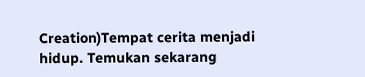Creation)Tempat cerita menjadi hidup. Temukan sekarang